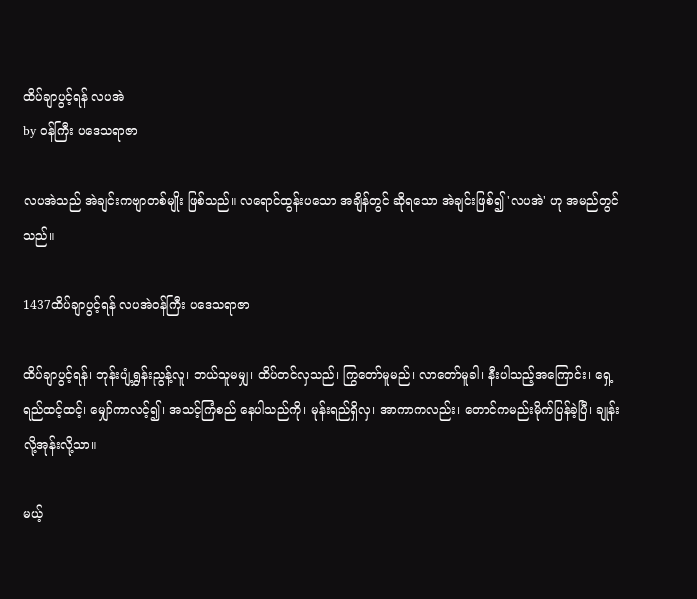ထိပ်ချာပွင့်ရန် လပအဲ
by ဝန်ကြီး ပဒေသရာဇာ

လပအဲသည် အဲချင်းကဗျာတစ်မျိုး ဖြစ်သည်။ လရောင်ထွန်းပသော အချိန်တွင် ဆိုရသော အဲချင်းဖြစ်၍ 'လပအဲ' ဟု အမည်တွင်သည်။

1437ထိပ်ချာပွင့်ရန် လပအဲဝန်ကြီး ပဒေသရာဇာ

ထိပ်ချာပွင့်ရန်၊ ဘုန်းပျံ့ရွှန်းညွန့်လူ၊ ဘယ်သူမမျှ၊ ထိပ်တင်လှသည်၊ ကြွတော်မူမည်၊ လာတော်မူခါ၊ နီးပါသည့်အကြောင်း၊ ရှေ့ရည်ထင့်ထင့်၊ မျှော်ကာလင့်၍၊ အသင့်ကြံစည် နေပါသည်ကို၊ မုန်းရည်ရှိလှ၊ အာကာကလည်း၊ တောင်ကမည်းမိုက်ပြန်ခဲ့ပြီ၊ ချုန်းလို့အုန်းလို့သာ။

မယ့်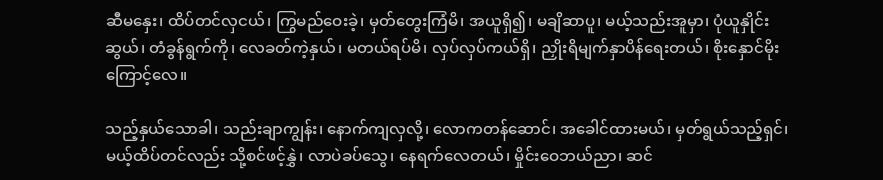ဆီမနှေး၊ ထိပ်တင်လှငယ်၊ ကြွမည်ဝေးခဲ့၊ မှတ်တွေးကြံမိ၊ အယူရှိ၍၊ မချိဆာပူ၊ မယ့်သည်းအူမှာ၊ ပုံယူနှိုင်းဆွယ်၊ တံခွန်ရွက်ကို၊ လေခတ်ကဲ့နှယ်၊ မတယ်ရပ်မိ၊ လှပ်လှပ်ကယ်ရှိ၊ ညှိုးရိမျက်နှာပိန်ရေးတယ်၊ စိုးနှောင်မိုးကြောင့်လေ။

သည့်နှယ်သောခါ၊ သည်းချာကျွန်း၊ နောက်ကျလှလို့၊ လောကတန်ဆောင်၊ အခေါင်ထားမယ်၊ မှတ်ရွယ်သည့်ရှင်၊ မယ့်ထိပ်တင်လည်း သို့စင်ဖင့်နွှဲ၊ လာပဲခပ်သွေ၊ နေရက်လေတယ်၊ မှိုင်းဝေဘယ်ညာ၊ ဆင်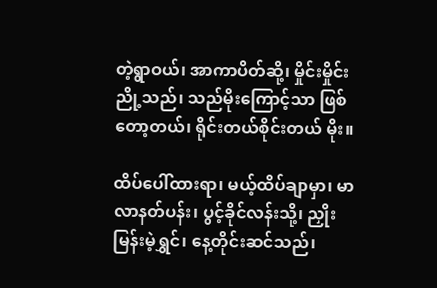တဲ့ရွာဝယ်၊ အာကာပိတ်ဆို့၊ မှိုင်းမှိုင်းညို့သည်၊ သည်မိုးကြောင့်သာ ဖြစ်တော့တယ်၊ ရိုင်းတယ်စိုင်းတယ် မိုး။

ထိပ်ပေါ်ထားရာ၊ မယ့်ထိပ်ချာမှာ၊ မာလာနတ်ပန်း၊ ပွင့်ခိုင်လန်းသို့၊ ညှိုးမြန်းမဲ့ရွှင်၊ နေ့တိုင်းဆင်သည်၊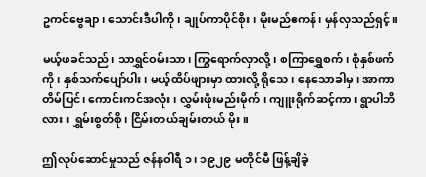ဥကင်ဗွေချာ၊ သောင်းဒီပါကို၊ ချုပ်ကာပိုင်စိုး၊ မိုးမည်ဧကန်၊ မှန်လှသည်ရှင့်။

မယ့်ဖခင်သည်၊ သာရွှင်ဝမ်းသာ၊ ကြွရောက်လှာလို့၊ စကြာရွှေစက်၊ စုံနှစ်ဖက်ကို၊ နှစ်သက်ပျော်ပါး၊ မယ့်ထိပ်ဖျားမှာ ထားလို့ ရိုသေ၊ နေသောခါမှ၊ အာကာတိမ်ပြင်၊ ကောင်းကင်အလုံး၊ လွှမ်းဖုံးမည်းမိုက်၊ ကျူးရိုက်ဆင့်ကာ၊ ရွာပါဘိလား၊ ရွှမ်းစွတ်စို၊ ငြိမ်းတယ်ချမ်းတယ် မိုး။

ဤလုပ်ဆောင်မှုသည် ဇန်နဝါရီ ၁၊ ၁၉၂၉ မတိုင်မီ ဖြန့်ချိခဲ့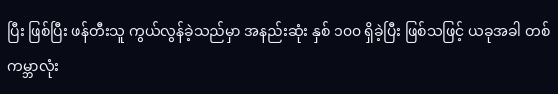ပြီး ဖြစ်ပြီး ဖန်တီးသူ ကွယ်လွန်ခဲ့သည်မှာ အနည်းဆုံး နှစ် ၁၀၀ ရှိခဲ့ပြီး ဖြစ်သဖြင့် ယခုအခါ တစ်ကမ္ဘာလုံး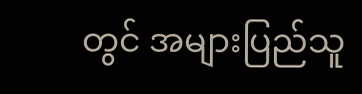တွင် အများပြည်သူ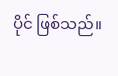ပိုင် ဖြစ်သည်။